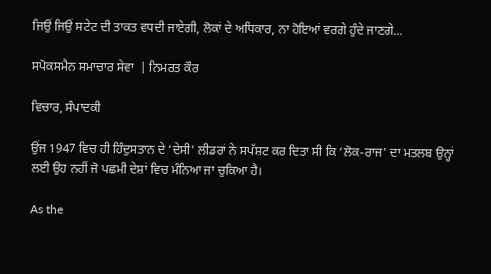ਜਿਉਂ ਜਿਉਂ ਸਟੇਟ ਦੀ ਤਾਕਤ ਵਧਦੀ ਜਾਏਗੀ, ਲੋਕਾਂ ਦੇ ਅਧਿਕਾਰ, ਨਾ ਹੋਇਆਂ ਵਰਗੇ ਹੁੰਦੇ ਜਾਣਗੇ...

ਸਪੋਕਸਮੈਨ ਸਮਾਚਾਰ ਸੇਵਾ  | ਨਿਮਰਤ ਕੌਰ

ਵਿਚਾਰ, ਸੰਪਾਦਕੀ

ਉਂਜ 1947 ਵਿਚ ਹੀ ਹਿੰਦੁਸਤਾਨ ਦੇ ‘ਦੇਸੀ’ ਲੀਡਰਾਂ ਨੇ ਸਪੱਸ਼ਟ ਕਰ ਦਿਤਾ ਸੀ ਕਿ ‘ਲੋਕ-ਰਾਜ’ ਦਾ ਮਤਲਬ ਉਨ੍ਹਾਂ ਲਈ ਉਹ ਨਹੀਂ ਜੋ ਪਛਮੀ ਦੇਸ਼ਾਂ ਵਿਚ ਮੰਨਿਆ ਜਾ ਚੁਕਿਆ ਹੈ।

As the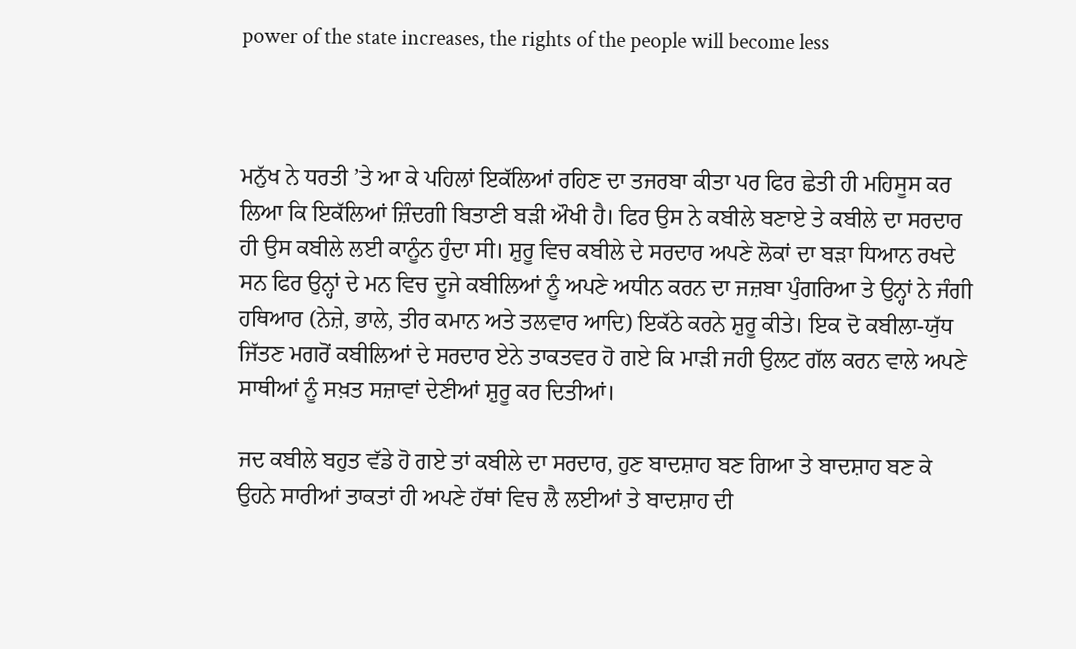power of the state increases, the rights of the people will become less



ਮਨੁੱਖ ਨੇ ਧਰਤੀ ’ਤੇ ਆ ਕੇ ਪਹਿਲਾਂ ਇਕੱਲਿਆਂ ਰਹਿਣ ਦਾ ਤਜਰਬਾ ਕੀਤਾ ਪਰ ਫਿਰ ਛੇਤੀ ਹੀ ਮਹਿਸੂਸ ਕਰ ਲਿਆ ਕਿ ਇਕੱਲਿਆਂ ਜ਼ਿੰਦਗੀ ਬਿਤਾਣੀ ਬੜੀ ਔਖੀ ਹੈ। ਫਿਰ ਉਸ ਨੇ ਕਬੀਲੇ ਬਣਾਏ ਤੇ ਕਬੀਲੇ ਦਾ ਸਰਦਾਰ ਹੀ ਉਸ ਕਬੀਲੇ ਲਈ ਕਾਨੂੰਨ ਹੁੰਦਾ ਸੀ। ਸ਼ੁਰੂ ਵਿਚ ਕਬੀਲੇ ਦੇ ਸਰਦਾਰ ਅਪਣੇ ਲੋਕਾਂ ਦਾ ਬੜਾ ਧਿਆਨ ਰਖਦੇ ਸਨ ਫਿਰ ਉਨ੍ਹਾਂ ਦੇ ਮਨ ਵਿਚ ਦੂਜੇ ਕਬੀਲਿਆਂ ਨੂੰ ਅਪਣੇ ਅਧੀਨ ਕਰਨ ਦਾ ਜਜ਼ਬਾ ਪੁੰਗਰਿਆ ਤੇ ਉਨ੍ਹਾਂ ਨੇ ਜੰਗੀ ਹਥਿਆਰ (ਨੇਜ਼ੇ, ਭਾਲੇ, ਤੀਰ ਕਮਾਨ ਅਤੇ ਤਲਵਾਰ ਆਦਿ) ਇਕੱਠੇ ਕਰਨੇ ਸ਼ੁਰੂ ਕੀਤੇ। ਇਕ ਦੋ ਕਬੀਲਾ-ਯੁੱਧ ਜਿੱਤਣ ਮਗਰੋਂ ਕਬੀਲਿਆਂ ਦੇ ਸਰਦਾਰ ਏਨੇ ਤਾਕਤਵਰ ਹੋ ਗਏ ਕਿ ਮਾੜੀ ਜਹੀ ਉਲਟ ਗੱਲ ਕਰਨ ਵਾਲੇ ਅਪਣੇ ਸਾਥੀਆਂ ਨੂੰ ਸਖ਼ਤ ਸਜ਼ਾਵਾਂ ਦੇਣੀਆਂ ਸ਼ੁਰੂ ਕਰ ਦਿਤੀਆਂ।

ਜਦ ਕਬੀਲੇ ਬਹੁਤ ਵੱਡੇ ਹੋ ਗਏ ਤਾਂ ਕਬੀਲੇ ਦਾ ਸਰਦਾਰ, ਹੁਣ ਬਾਦਸ਼ਾਹ ਬਣ ਗਿਆ ਤੇ ਬਾਦਸ਼ਾਹ ਬਣ ਕੇ ਉਹਨੇ ਸਾਰੀਆਂ ਤਾਕਤਾਂ ਹੀ ਅਪਣੇ ਹੱਥਾਂ ਵਿਚ ਲੈ ਲਈਆਂ ਤੇ ਬਾਦਸ਼ਾਹ ਦੀ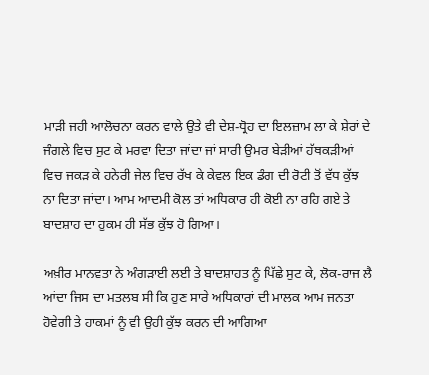ਮਾੜੀ ਜਹੀ ਆਲੋਚਨਾ ਕਰਨ ਵਾਲੇ ਉਤੇ ਵੀ ਦੇਸ਼-ਧ੍ਰੋਹ ਦਾ ਇਲਜ਼ਾਮ ਲਾ ਕੇ ਸ਼ੇਰਾਂ ਦੇ ਜੰਗਲੇ ਵਿਚ ਸੁਟ ਕੇ ਮਰਵਾ ਦਿਤਾ ਜਾਂਦਾ ਜਾਂ ਸਾਰੀ ਉਮਰ ਬੇੜੀਆਂ ਹੱਥਕੜੀਆਂ ਵਿਚ ਜਕੜ ਕੇ ਹਨੇਰੀ ਜੇਲ ਵਿਚ ਰੱਖ ਕੇ ਕੇਵਲ ਇਕ ਡੰਗ ਦੀ ਰੋਟੀ ਤੋਂ ਵੱਧ ਕੁੱਝ ਨਾ ਦਿਤਾ ਜਾਂਦਾ। ਆਮ ਆਦਮੀ ਕੋਲ ਤਾਂ ਅਧਿਕਾਰ ਹੀ ਕੋਈ ਨਾ ਰਹਿ ਗਏ ਤੇ ਬਾਦਸ਼ਾਹ ਦਾ ਹੁਕਮ ਹੀ ਸੱਭ ਕੁੱਝ ਹੋ ਗਿਆ।

ਅਖ਼ੀਰ ਮਾਨਵਤਾ ਨੇ ਅੰਗੜਾਈ ਲਈ ਤੇ ਬਾਦਸ਼ਾਹਤ ਨੂੰ ਪਿੱਛੇ ਸੁਟ ਕੇ, ਲੋਕ-ਰਾਜ ਲੈ ਆਂਦਾ ਜਿਸ ਦਾ ਮਤਲਬ ਸੀ ਕਿ ਹੁਣ ਸਾਰੇ ਅਧਿਕਾਰਾਂ ਦੀ ਮਾਲਕ ਆਮ ਜਨਤਾ ਹੋਵੇਗੀ ਤੇ ਹਾਕਮਾਂ ਨੂੰ ਵੀ ਉਹੀ ਕੁੱਝ ਕਰਨ ਦੀ ਆਗਿਆ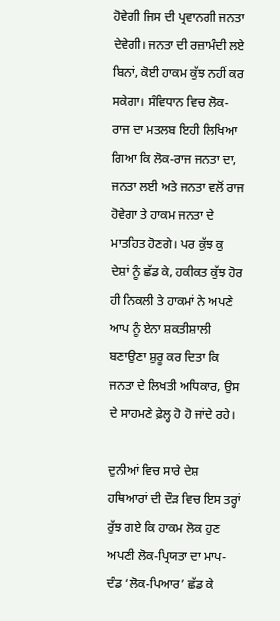ਹੋਵੇਗੀ ਜਿਸ ਦੀ ਪ੍ਰਵਾਨਗੀ ਜਨਤਾ ਦੇਵੇਗੀ। ਜਨਤਾ ਦੀ ਰਜ਼ਾਮੰਦੀ ਲਏ ਬਿਨਾਂ, ਕੋਈ ਹਾਕਮ ਕੁੱਝ ਨਹੀਂ ਕਰ ਸਕੇਗਾ। ਸੰਵਿਧਾਨ ਵਿਚ ਲੋਕ-ਰਾਜ ਦਾ ਮਤਲਬ ਇਹੀ ਲਿਖਿਆ ਗਿਆ ਕਿ ਲੋਕ-ਰਾਜ ਜਨਤਾ ਦਾ, ਜਨਤਾ ਲਈ ਅਤੇ ਜਨਤਾ ਵਲੋਂ ਰਾਜ ਹੋਵੇਗਾ ਤੇ ਹਾਕਮ ਜਨਤਾ ਦੇ ਮਾਤਹਿਤ ਹੋਣਗੇ। ਪਰ ਕੁੱਝ ਕੁ ਦੇਸ਼ਾਂ ਨੂੰ ਛੱਡ ਕੇ, ਹਕੀਕਤ ਕੁੱਝ ਹੋਰ ਹੀ ਨਿਕਲੀ ਤੇ ਹਾਕਮਾਂ ਨੇ ਅਪਣੇ ਆਪ ਨੂੰ ਏਨਾ ਸ਼ਕਤੀਸ਼ਾਲੀ ਬਣਾਉਣਾ ਸ਼ੁਰੂ ਕਰ ਦਿਤਾ ਕਿ ਜਨਤਾ ਦੇ ਲਿਖਤੀ ਅਧਿਕਾਰ, ਉਸ ਦੇ ਸਾਹਮਣੇ ਫ਼ੇਲ੍ਹ ਹੋ ਹੋ ਜਾਂਦੇ ਰਹੇ।

ਦੁਨੀਆਂ ਵਿਚ ਸਾਰੇ ਦੇਸ਼ ਹਥਿਆਰਾਂ ਦੀ ਦੌੜ ਵਿਚ ਇਸ ਤਰ੍ਹਾਂ ਰੁੱਝ ਗਏ ਕਿ ਹਾਕਮ ਲੋਕ ਹੁਣ ਅਪਣੀ ਲੋਕ-ਪ੍ਰਿਯਤਾ ਦਾ ਮਾਪ-ਦੰਡ ‘ਲੋਕ-ਪਿਆਰ’ ਛੱਡ ਕੇ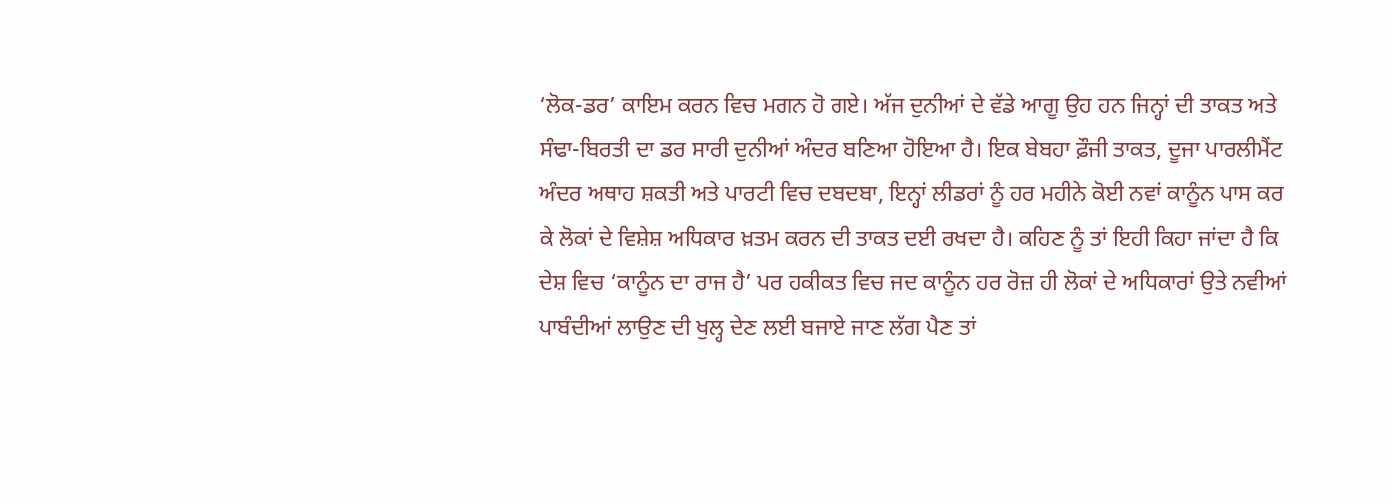‘ਲੋਕ-ਡਰ’ ਕਾਇਮ ਕਰਨ ਵਿਚ ਮਗਨ ਹੋ ਗਏ। ਅੱਜ ਦੁਨੀਆਂ ਦੇ ਵੱਡੇ ਆਗੂ ਉਹ ਹਨ ਜਿਨ੍ਹਾਂ ਦੀ ਤਾਕਤ ਅਤੇ ਸੰਢਾ-ਬਿਰਤੀ ਦਾ ਡਰ ਸਾਰੀ ਦੁਨੀਆਂ ਅੰਦਰ ਬਣਿਆ ਹੋਇਆ ਹੈ। ਇਕ ਬੇਬਹਾ ਫ਼ੌਜੀ ਤਾਕਤ, ਦੂਜਾ ਪਾਰਲੀਮੈਂਟ ਅੰਦਰ ਅਥਾਹ ਸ਼ਕਤੀ ਅਤੇ ਪਾਰਟੀ ਵਿਚ ਦਬਦਬਾ, ਇਨ੍ਹਾਂ ਲੀਡਰਾਂ ਨੂੰ ਹਰ ਮਹੀਨੇ ਕੋਈ ਨਵਾਂ ਕਾਨੂੰਨ ਪਾਸ ਕਰ ਕੇ ਲੋਕਾਂ ਦੇ ਵਿਸ਼ੇਸ਼ ਅਧਿਕਾਰ ਖ਼ਤਮ ਕਰਨ ਦੀ ਤਾਕਤ ਦਈ ਰਖਦਾ ਹੈ। ਕਹਿਣ ਨੂੰ ਤਾਂ ਇਹੀ ਕਿਹਾ ਜਾਂਦਾ ਹੈ ਕਿ ਦੇਸ਼ ਵਿਚ ‘ਕਾਨੂੰਨ ਦਾ ਰਾਜ ਹੈ’ ਪਰ ਹਕੀਕਤ ਵਿਚ ਜਦ ਕਾਨੂੰਨ ਹਰ ਰੋਜ਼ ਹੀ ਲੋਕਾਂ ਦੇ ਅਧਿਕਾਰਾਂ ਉਤੇ ਨਵੀਆਂ ਪਾਬੰਦੀਆਂ ਲਾਉਣ ਦੀ ਖੁਲ੍ਹ ਦੇਣ ਲਈ ਬਜਾਏ ਜਾਣ ਲੱਗ ਪੈਣ ਤਾਂ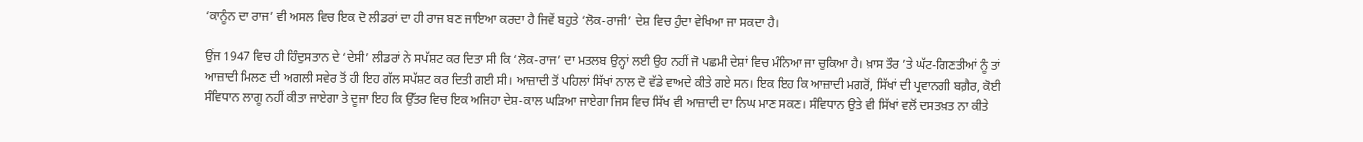‘ਕਾਨੂੰਨ ਦਾ ਰਾਜ’ ਵੀ ਅਸਲ ਵਿਚ ਇਕ ਦੋ ਲੀਡਰਾਂ ਦਾ ਹੀ ਰਾਜ ਬਣ ਜਾਇਆ ਕਰਦਾ ਹੈ ਜਿਵੇਂ ਬਹੁਤੇ ‘ਲੋਕ-ਰਾਜੀ’ ਦੇਸ਼ ਵਿਚ ਹੁੰਦਾ ਵੇਖਿਆ ਜਾ ਸਕਦਾ ਹੈ।

ਉਂਜ 1947 ਵਿਚ ਹੀ ਹਿੰਦੁਸਤਾਨ ਦੇ ‘ਦੇਸੀ’ ਲੀਡਰਾਂ ਨੇ ਸਪੱਸ਼ਟ ਕਰ ਦਿਤਾ ਸੀ ਕਿ ‘ਲੋਕ-ਰਾਜ’ ਦਾ ਮਤਲਬ ਉਨ੍ਹਾਂ ਲਈ ਉਹ ਨਹੀਂ ਜੋ ਪਛਮੀ ਦੇਸ਼ਾਂ ਵਿਚ ਮੰਨਿਆ ਜਾ ਚੁਕਿਆ ਹੈ। ਖ਼ਾਸ ਤੌਰ ’ਤੇ ਘੱਟ-ਗਿਣਤੀਆਂ ਨੂੰ ਤਾਂ ਆਜ਼ਾਦੀ ਮਿਲਣ ਦੀ ਅਗਲੀ ਸਵੇਰ ਤੋਂ ਹੀ ਇਹ ਗੱਲ ਸਪੱਸ਼ਟ ਕਰ ਦਿਤੀ ਗਈ ਸੀ। ਆਜ਼ਾਦੀ ਤੋਂ ਪਹਿਲਾਂ ਸਿੱਖਾਂ ਨਾਲ ਦੋ ਵੱਡੇ ਵਾਅਦੇ ਕੀਤੇ ਗਏ ਸਨ। ਇਕ ਇਹ ਕਿ ਆਜ਼ਾਦੀ ਮਗਰੋਂ, ਸਿੱਖਾਂ ਦੀ ਪ੍ਰਵਾਨਗੀ ਬਗ਼ੈਰ, ਕੋਈ ਸੰਵਿਧਾਨ ਲਾਗੂ ਨਹੀਂ ਕੀਤਾ ਜਾਏਗਾ ਤੇ ਦੂਜਾ ਇਹ ਕਿ ਉੱਤਰ ਵਿਚ ਇਕ ਅਜਿਹਾ ਦੇਸ਼-ਕਾਲ ਘੜਿਆ ਜਾਏਗਾ ਜਿਸ ਵਿਚ ਸਿੱਖ ਵੀ ਆਜ਼ਾਦੀ ਦਾ ਨਿਘ ਮਾਣ ਸਕਣ। ਸੰਵਿਧਾਨ ਉਤੇ ਵੀ ਸਿੱਖਾਂ ਵਲੋਂ ਦਸਤਖ਼ਤ ਨਾ ਕੀਤੇ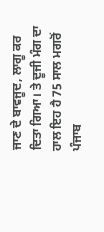ਜਾਣ ਦੇ ਬਾਵਜੂਦ, ਲਾਗੂ ਕਰ ਦਿਤਾ ਗਿਆ। ਤੇ ਦੂਜੀ ਮੰਗ ਦਾ ਹਾਲ ਇਹ ਹੈ 75 ਸਾਲ ਮਗਰੋਂ ਪੰਜਾਬ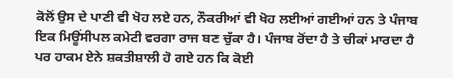ਕੋਲੋਂ ਉਸ ਦੇ ਪਾਣੀ ਵੀ ਖੋਹ ਲਏ ਹਨ, ਨੌਕਰੀਆਂ ਵੀ ਖੋਹ ਲਈਆਂ ਗਈਆਂ ਹਨ ਤੇ ਪੰਜਾਬ ਇਕ ਮਿਊਂਸੀਪਲ ਕਮੇਟੀ ਵਰਗਾ ਰਾਜ ਬਣ ਚੁੱਕਾ ਹੈ। ਪੰਜਾਬ ਰੋਂਦਾ ਹੈ ਤੇ ਚੀਕਾਂ ਮਾਰਦਾ ਹੈ ਪਰ ਹਾਕਮ ਏਨੇ ਸ਼ਕਤੀਸ਼ਾਲੀ ਹੋ ਗਏ ਹਨ ਕਿ ਕੋਈ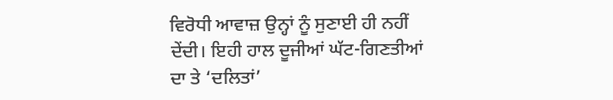ਵਿਰੋਧੀ ਆਵਾਜ਼ ਉਨ੍ਹਾਂ ਨੂੰ ਸੁਣਾਈ ਹੀ ਨਹੀਂ ਦੇਂਦੀ। ਇਹੀ ਹਾਲ ਦੂਜੀਆਂ ਘੱਟ-ਗਿਣਤੀਆਂ ਦਾ ਤੇ ‘ਦਲਿਤਾਂ’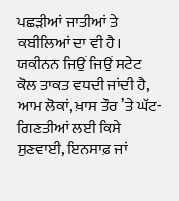ਪਛੜੀਆਂ ਜਾਤੀਆਂ ਤੇ ਕਬੀਲਿਆਂ ਦਾ ਵੀ ਹੈ। ਯਕੀਨਨ ਜਿਉਂ ਜਿਉਂ ਸਟੇਟ ਕੋਲ ਤਾਕਤ ਵਧਦੀ ਜਾਂਦੀ ਹੈ, ਆਮ ਲੋਕਾਂ, ਖ਼ਾਸ ਤੌਰ ’ਤੇ ਘੱਟ-ਗਿਣਤੀਆਂ ਲਈ ਕਿਸੇ ਸੁਣਵਾਈ, ਇਨਸਾਫ਼ ਜਾਂ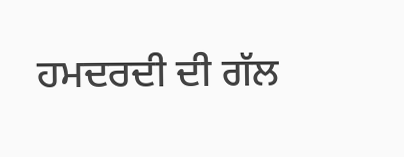ਹਮਦਰਦੀ ਦੀ ਗੱਲ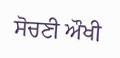ਸੋਚਣੀ ਔਖੀ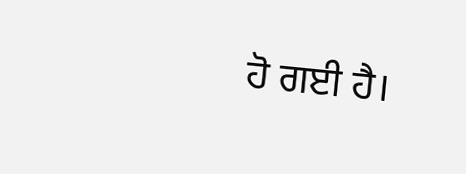ਹੋ ਗਈ ਹੈ।